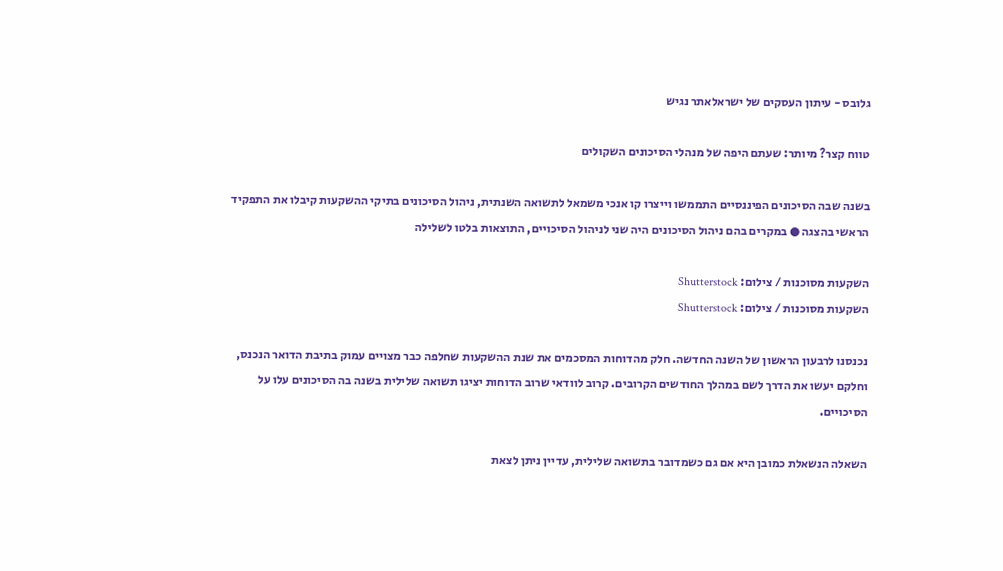גלובס - עיתון העסקים של ישראלאתר נגיש

טווח קצר? מיותר: שעתם היפה של מנהלי הסיכונים השקולים

בשנה שבה הסיכונים הפיננסיים התממשו וייצרו קו אנכי משמאל לתשואה השנתית, ניהול הסיכונים בתיקי ההשקעות קיבלו את התפקיד הראשי בהצגה ● במקרים בהם ניהול הסיכונים היה שני לניהול הסיכויים, התוצאות בלטו לשלילה

השקעות מסוכנות / צילום: Shutterstock
השקעות מסוכנות / צילום: Shutterstock

נכנסנו לרבעון הראשון של השנה החדשה. חלק מהדוחות המסכמים את שנת ההשקעות שחלפה כבר מצויים עמוק בתיבת הדואר הנכנס, וחלקם יעשו את הדרך לשם במהלך החודשים הקרובים. קרוב לוודאי שרוב הדוחות יציגו תשואה שלילית בשנה בה הסיכונים עלו על הסיכויים.

השאלה הנשאלת כמובן היא אם גם כשמדובר בתשואה שלילית, עדיין ניתן לצאת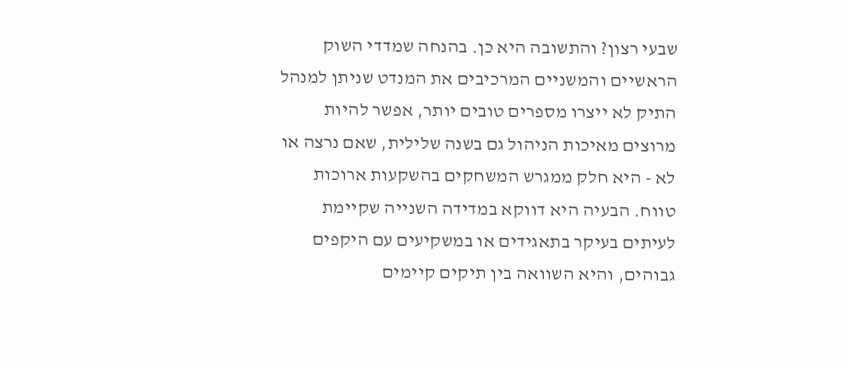שבעי רצון? והתשובה היא כן. בהנחה שמדדי השוק הראשיים והמשניים המרכיבים את המנדט שניתן למנהל התיק לא ייצרו מספרים טובים יותר, אפשר להיות מרוצים מאיכות הניהול גם בשנה שלילית, שאם נרצה או לא - היא חלק ממגרש המשחקים בהשקעות ארוכות טווח. הבעיה היא דווקא במדידה השנייה שקיימת לעיתים בעיקר בתאגידים או במשקיעים עם היקפים גבוהים, והיא השוואה בין תיקים קיימים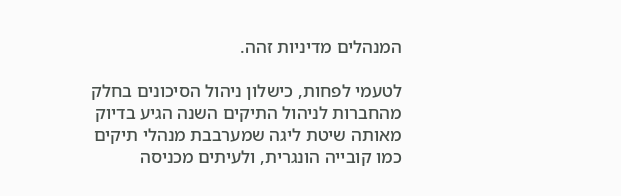המנהלים מדיניות זהה.

לטעמי לפחות, כישלון ניהול הסיכונים בחלק מהחברות לניהול התיקים השנה הגיע בדיוק מאותה שיטת ליגה שמערבבת מנהלי תיקים כמו קובייה הונגרית, ולעיתים מכניסה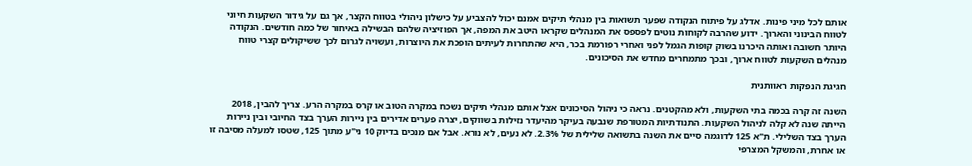אותם לכל מיני פינות. אדלג על פיתוח הנקודה שפער תשואות בין מנהלי תיקים אמנם יכול להצביע על כישלון ניהולי בטווח הקצר, אך גם על גידור השקעות חיוני לטווח הבינוני והארוך. ידוע שהרבה לקוחות נוטים לפספס את המנהלים שקראו היטב את המפה, אך הפוזיציה שלהם הבשילה באיחור של כמה חודשים. הנקודה היותר חשובה ואותה היכרנו בשוק קופות הגמל לפני ואחרי רפורמת בכר, היא שהתחרות לעיתים הופכת את היוצרות, ועשויה לגרום לכך ששיקולים קצרי טווח מנהלים השקעות לטווח ארוך, ובכך מתמחרים מחדש את הסיכונים.

חגיגת הנפקות ראוותנית

השנה זה קרה בכמה בתי השקעות, ולא מהקטנים. נראה כי ניהול הסיכונים אצל אותם מנהלי תיקים נשכח במקרה הטוב או קרס במקרה הרע. צריך להבין, 2018 הייתה שנה לא קלה לניהול השקעות. התנודתיות המטורפת שנבעה בעיקר מהיעדר נזילות בשווקים, יצרה פערים אדירים בין ניירות הערך בצד החיובי ובין ניירות הערך בצד השלילי. ת"א 125 לדוגמה סיים את השנה בתשואה שלילית של 2.3%. לא נעים, לא נורא. אבל אם מנכים בדיוק 10 ני"ע מתוך 125, שטסו למעלה מסיבה זו או אחרת, והמשקל המצרפי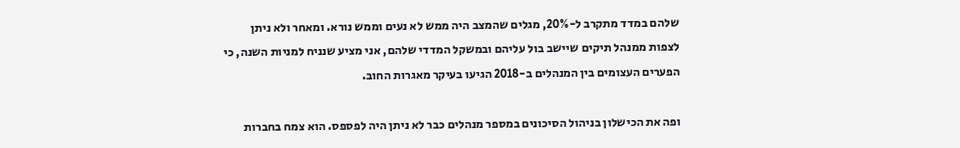שלהם במדד מתקרב ל-20%, מגלים שהמצב היה ממש לא נעים וממש נורא. ומאחר ולא ניתן לצפות ממנהל תיקים שיישב בול עליהם ובמשקל המדדי שלהם, אני מציע שנניח למניות השנה, כי הפערים העצומים בין המנהלים ב-2018 הגיעו בעיקר מאגרות החוב.

ופה את הכישלון בניהול הסיכונים במספר מנהלים כבר לא ניתן היה לפספס. הוא צמח בחברות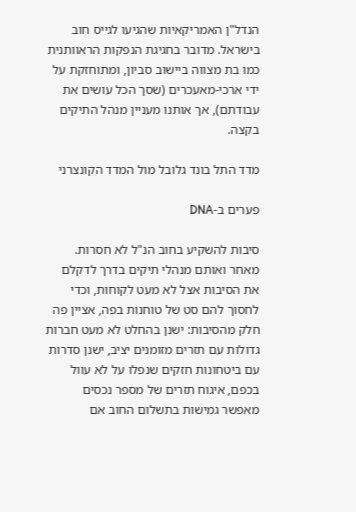הנדל"ן האמריקאיות שהגיעו לגייס חוב בישראל. מדובר בחגיגת הנפקות הראוותנית כמו בת מצווה ביישוב סביון, ומתוחזקת על ידי ארכי-מאעכרים (שסך הכל עושים את עבודתם), אך אותנו מעניין מנהל התיקים בקצה.

מדד התל בונד גלובל מול המדד הקונצרני

פערים ב-DNA

סיבות להשקיע בחוב הנ"ל לא חסרות. מאחר ואותם מנהלי תיקים בדרך לדקלם את הסיבות אצל לא מעט לקוחות, וכדי לחסוך להם סט של טוחנות בפה, אציין פה חלק מהסיבות: ישנן בהחלט לא מעט חברות גדולות עם תזרים מזומנים יציב, ישנן סדרות עם ביטחונות חזקים שנפלו על לא עוול בכפם, איגוח תזרים של מספר נכסים מאפשר גמישות בתשלום החוב אם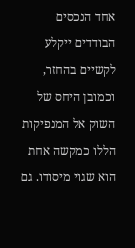אחד הנכסים הבודדים ייקלע לקשיים בהחזר, וכמובן היחס של השוק אל המנפיקות הללו כמקשה אחת הוא שגוי מיסודו. גם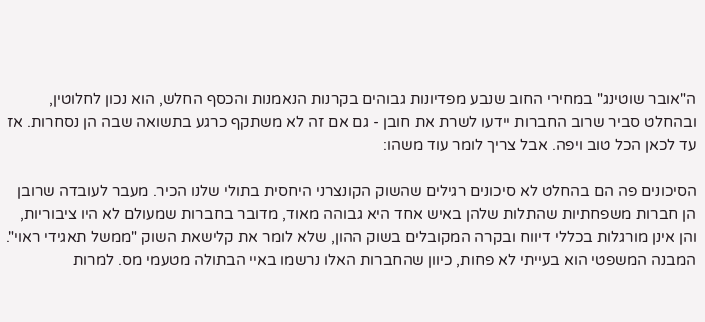ה"אובר שוטינג" במחירי החוב שנבע מפדיונות גבוהים בקרנות הנאמנות והכסף החלש, הוא נכון לחלוטין, ובהחלט סביר שרוב החברות יידעו לשרת את חובן - גם אם זה לא משתקף כרגע בתשואה שבה הן נסחרות. אז עד לכאן הכל טוב ויפה. אבל צריך לומר עוד משהו:

הסיכונים פה הם בהחלט לא סיכונים רגילים שהשוק הקונצרני היחסית בתולי שלנו הכיר. מעבר לעובדה שרובן הן חברות משפחתיות שהתלות שלהן באיש אחד היא גבוהה מאוד, מדובר בחברות שמעולם לא היו ציבוריות, והן אינן מורגלות בכללי דיווח ובקרה המקובלים בשוק ההון, שלא לומר את קלישאת השוק "ממשל תאגידי ראוי". המבנה המשפטי הוא בעייתי לא פחות, כיוון שהחברות האלו נרשמו באיי הבתולה מטעמי מס. למרות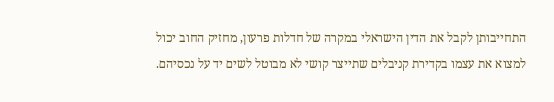התחייבותן לקבל את הדין הישראלי במקרה של חדלות פרעון, מחזיק החוב יכול למצוא את עצמו בקדירת קניבלים שתייצר קושי לא מבוטל לשים יד על נכסיהם.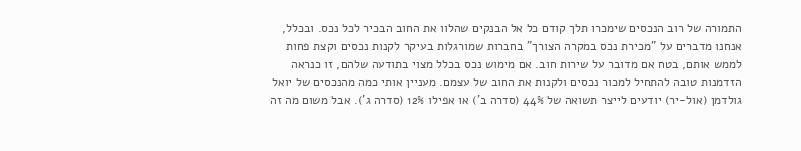התמורה של רוב הנכסים שימכרו תלך קודם כל אל הבנקים שהלוו את החוב הבכיר לכל נכס. ובכלל, אנחנו מדברים על "מכירת נכס במקרה הצורך" בחברות שמורגלות בעיקר לקנות נכסים וקצת פחות לממש אותם, בטח אם מדובר על שירות חוב. אם מימוש נכס בכלל מצוי בתודעה שלהם, זו כנראה הזדמנות טובה להתחיל למכור נכסים ולקנות את החוב של עצמם. מעניין אותי כמה מהנכסים של יואל גולדמן (אול-יר) יודעים לייצר תשואה של 44% (סדרה ב') או אפילו 12% (סדרה ג'). אבל משום מה זה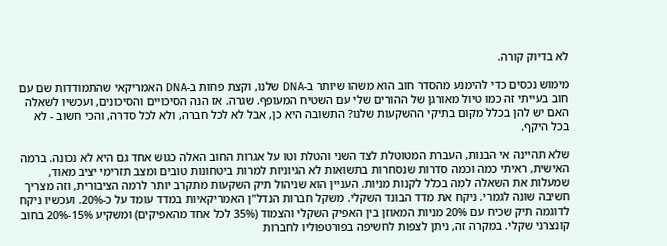לא בדיוק קורה.

מימוש נכסים כדי להימנע מהסדר חוב הוא משהו שיותר ב-DNA שלנו, וקצת פחות ב-DNA האמריקאי שהתמודדות שם עם חוב בעייתי זה כמו טיול מאורגן של ההורים שלי עם השטיח המעופף. שגרה. אז הנה הסיכויים והסיכונים, ועכשיו לשאלה האם יש להן בכלל מקום בתיקי ההשקעות שלנו? התשובה היא כן, אבל לא לכל חברה, ולא לכל סדרה, והכי חשוב - לא בכל היקף.

שלא תהיינה אי הבנות, העברת המטוטלת לצד השני והטלת וטו על אגרות החוב האלה כגוש אחד גם היא לא נכונה. ברמה האישית, ראיתי כמה וכמה סדרות שנסחרות בתשואות לא הגיוניות למרות ביטחונות טובים ומצב תזרימי יציב מאוד, שמעלות את השאלה למה בכלל לקנות מניות. העניין הוא שניהול תיק השקעות מתקרב יותר לרמה הציבורית, וזה מצריך חשיבה שונה לגמרי. ניקח את מדד הבונד השקלי. משקל חברות הנדל"ן האמריקאיות במדד עומד על כ-20%. ועכשיו ניקח לדוגמה תיק שכיח עם 20% מניות המאוזן בין האפיק השקלי והצמוד (35% לכל אחד מהאפיקים) ומשקיע 15%-20% בחוב קונצרני שקלי. במקרה זה, ניתן לצפות לחשיפה בפורטפוליו לחברות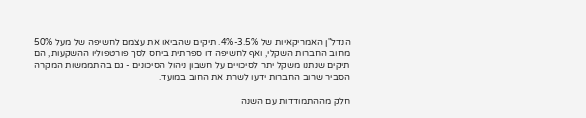הנדל"ן האמריקאיות של 3.5%-4%. תיקים שהביאו את עצמם לחשיפה של מעל 50% מחוב החברות השקלי, ואף לחשיפה דו ספרתית ביחס לסך פורטפוליו ההשקעות, הם תיקים שנתנו משקל יתר לסיכויים על חשבון ניהול הסיכונים - גם בהתממשות המקרה הסביר שרוב החברות ידעו לשרת את החוב במועד.

חלק מההתמודדות עם השנה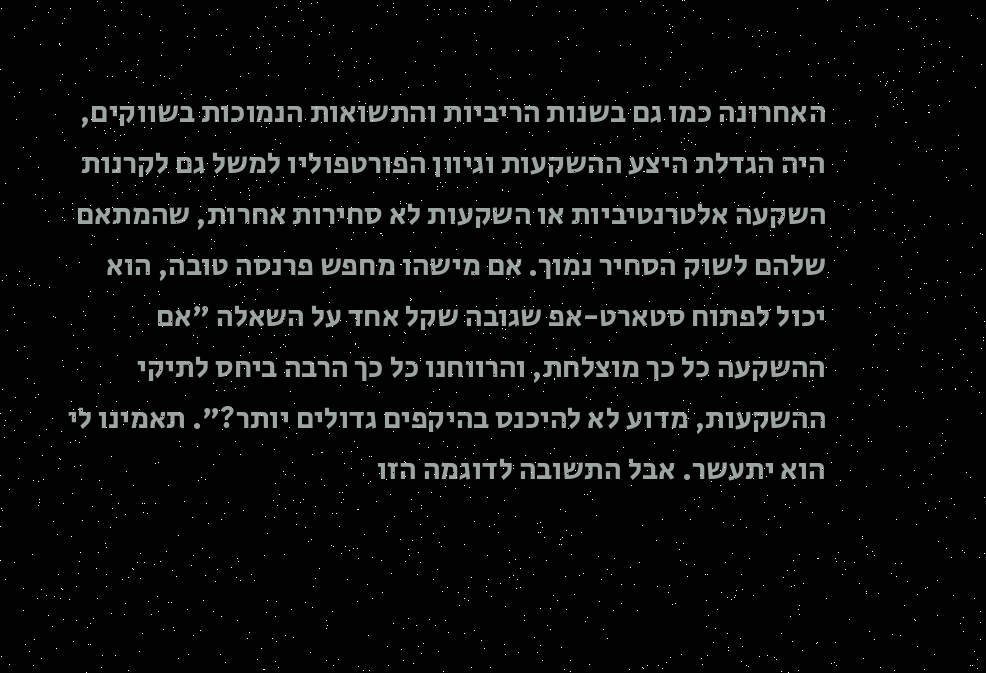האחרונה כמו גם בשנות הריביות והתשואות הנמוכות בשווקים, היה הגדלת היצע ההשקעות וגיוון הפורטפוליו למשל גם לקרנות השקעה אלטרנטיביות או השקעות לא סחירות אחרות, שהמתאם שלהם לשוק הסחיר נמוך. אם מישהו מחפש פרנסה טובה, הוא יכול לפתוח סטארט-אפ שגובה שקל אחד על השאלה "אם ההשקעה כל כך מוצלחת, והרווחנו כל כך הרבה ביחס לתיקי ההשקעות, מדוע לא להיכנס בהיקפים גדולים יותר?". תאמינו לי הוא יתעשר. אבל התשובה לדוגמה הזו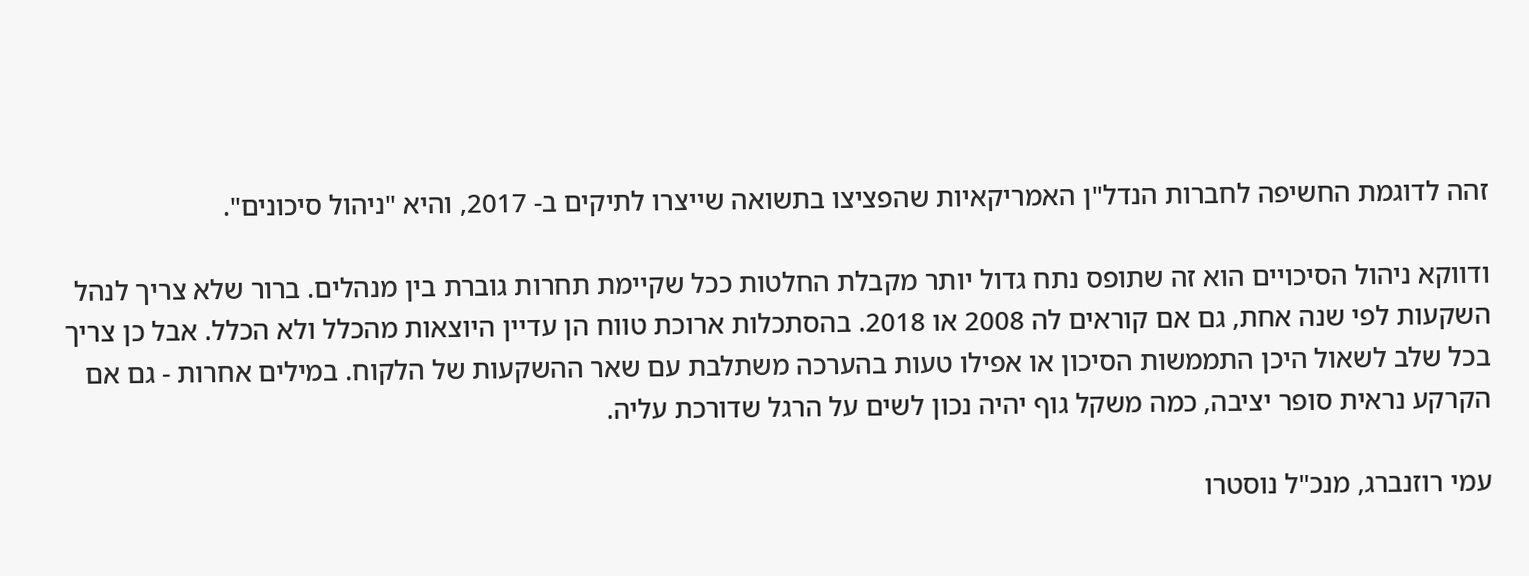זהה לדוגמת החשיפה לחברות הנדל"ן האמריקאיות שהפציצו בתשואה שייצרו לתיקים ב- 2017, והיא "ניהול סיכונים".

ודווקא ניהול הסיכויים הוא זה שתופס נתח גדול יותר מקבלת החלטות ככל שקיימת תחרות גוברת בין מנהלים. ברור שלא צריך לנהל השקעות לפי שנה אחת, גם אם קוראים לה 2008 או 2018. בהסתכלות ארוכת טווח הן עדיין היוצאות מהכלל ולא הכלל. אבל כן צריך בכל שלב לשאול היכן התממשות הסיכון או אפילו טעות בהערכה משתלבת עם שאר ההשקעות של הלקוח. במילים אחרות - גם אם הקרקע נראית סופר יציבה, כמה משקל גוף יהיה נכון לשים על הרגל שדורכת עליה.

עמי רוזנברג, מנכ"ל נוסטרו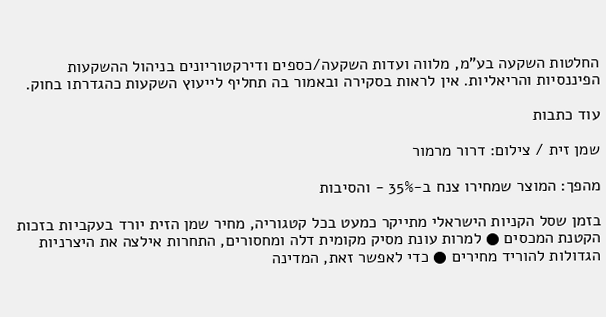החלטות השקעה בע"מ, מלווה ועדות השקעה/כספים ודירקטוריונים בניהול ההשקעות הפיננסיות והריאליות. אין לראות בסקירה ובאמור בה תחליף לייעוץ השקעות כהגדרתו בחוק.

עוד כתבות

שמן זית / צילום: דרור מרמור

מהפך: המוצר שמחירו צנח ב-35% - והסיבות

בזמן שסל הקניות הישראלי מתייקר כמעט בכל קטגוריה, מחיר שמן הזית יורד בעקביות בזכות הקטנת המכסים ● למרות עונת מסיק מקומית דלה ומחסורים, התחרות אילצה את היצרניות הגדולות להוריד מחירים ● כדי לאפשר זאת, המדינה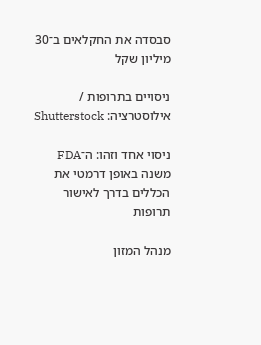סבסדה את החקלאים ב־30 מיליון שקל

ניסויים בתרופות / אילוסטרציה: Shutterstock

ניסוי אחד וזהו: ה־FDA משנה באופן דרמטי את הכללים בדרך לאישור תרופות

מנהל המזון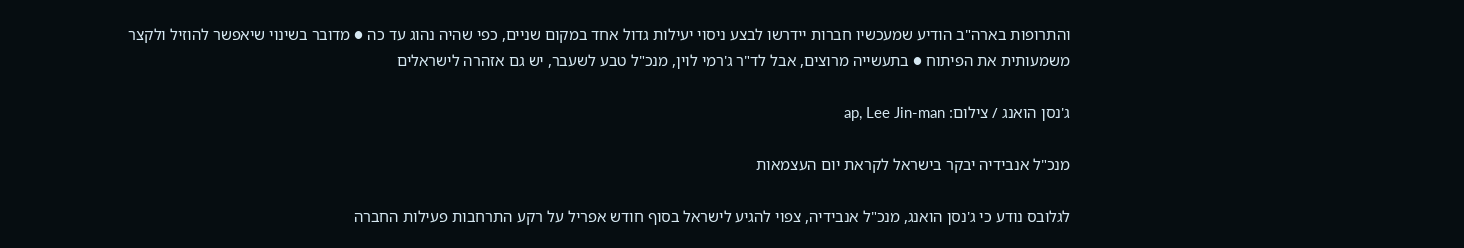והתרופות בארה"ב הודיע שמעכשיו חברות יידרשו לבצע ניסוי יעילות גדול אחד במקום שניים, כפי שהיה נהוג עד כה ● מדובר בשינוי שיאפשר להוזיל ולקצר משמעותית את הפיתוח ● בתעשייה מרוצים, אבל לד"ר ג'רמי לוין, מנכ"ל טבע לשעבר, יש גם אזהרה לישראלים

ג'נסן הואנג / צילום: ap, Lee Jin-man

מנכ"ל אנבידיה יבקר בישראל לקראת יום העצמאות

לגלובס נודע כי ג'נסן הואנג, מנכ"ל אנבידיה, צפוי להגיע לישראל בסוף חודש אפריל על רקע התרחבות פעילות החברה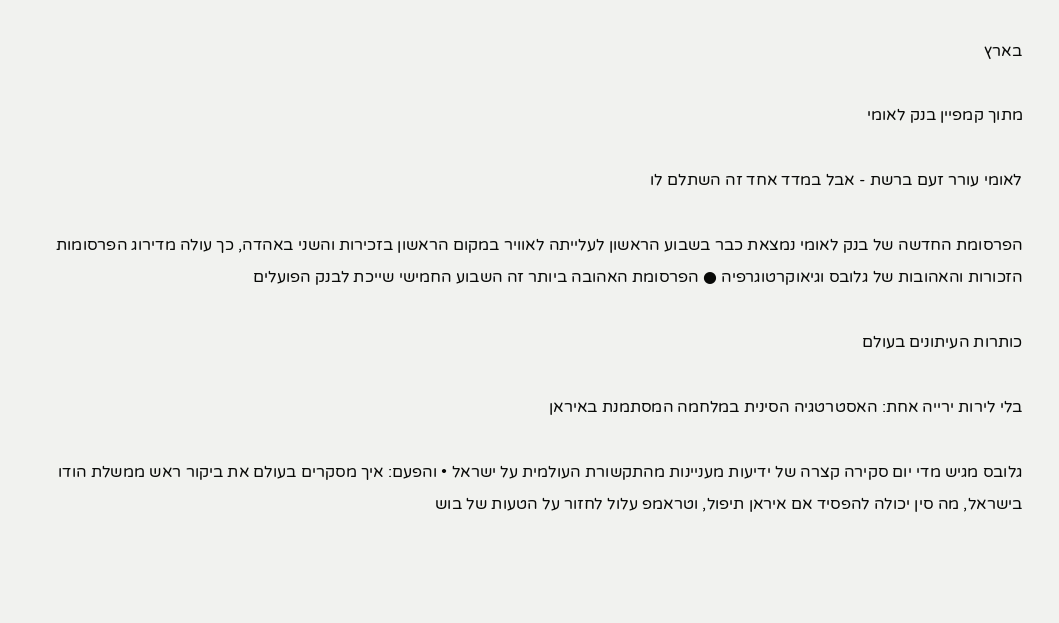בארץ

מתוך קמפיין בנק לאומי

לאומי עורר זעם ברשת - אבל במדד אחד זה השתלם לו

הפרסומת החדשה של בנק לאומי נמצאת כבר בשבוע הראשון לעלייתה לאוויר במקום הראשון בזכירות והשני באהדה, כך עולה מדירוג הפרסומות הזכורות והאהובות של גלובס וגיאוקרטוגרפיה ● הפרסומת האהובה ביותר זה השבוע החמישי שייכת לבנק הפועלים

כותרות העיתונים בעולם

בלי לירות ירייה אחת: האסטרטגיה הסינית במלחמה המסתמנת באיראן

גלובס מגיש מדי יום סקירה קצרה של ידיעות מעניינות מהתקשורת העולמית על ישראל • והפעם: איך מסקרים בעולם את ביקור ראש ממשלת הודו בישראל, מה סין יכולה להפסיד אם איראן תיפול, וטראמפ עלול לחזור על הטעות של בוש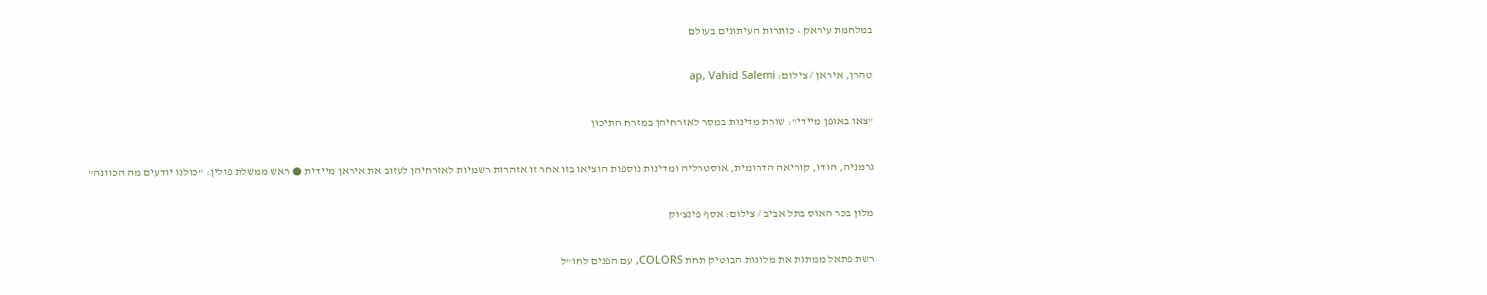במלחמת עיראק • כותרות העיתונים בעולם

טהרן, איראן / צילום: ap, Vahid Salemi

"צאו באופן מיידי": שורת מדינות במסר לאזרחיהן במזרח התיכון

גרמניה, הודו, קוריאה הדרומית, אוסטרליה ומדינות נוספות הוציאו בזו אחר זו אזהרות רשמיות לאזרחיהן לעזוב את איראן מיידית ● ראש ממשלת פולין: "כולנו יודעים מה הכוונה"

מלון בכר האוס בתל אביב / צילום: אסף פינצ'וק

רשת פתאל ממתגת את מלונות הבוטיק תחת COLORS, עם הפנים לחו"ל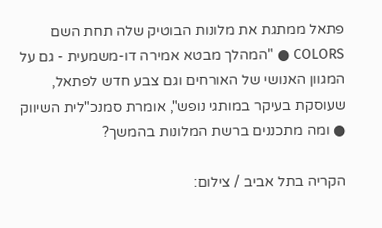פתאל ממתגת את מלונות הבוטיק שלה תחת השם COLORS ● "המהלך מבטא אמירה דו-משמעית - גם על המגוון האנושי של האורחים וגם צבע חדש לפתאל, שעוסקת בעיקר במותגי נופש", אומרת סמנכ"לית השיווק ● ומה מתכננים ברשת המלונות בהמשך?

הקריה בתל אביב / צילום: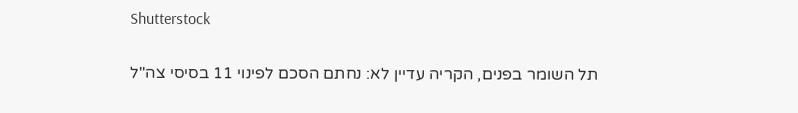Shutterstock

תל השומר בפנים, הקריה עדיין לא: נחתם הסכם לפינוי 11 בסיסי צה"ל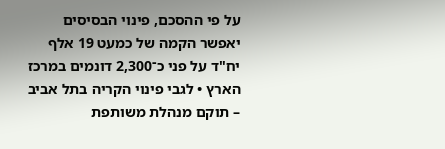על פי ההסכם, פינוי הבסיסים יאפשר הקמה של כמעט 19 אלף יח"ד על פני כ־2,300 דונמים במרכז הארץ • לגבי פינוי הקריה בתל אביב – תוקם מנהלת משותפת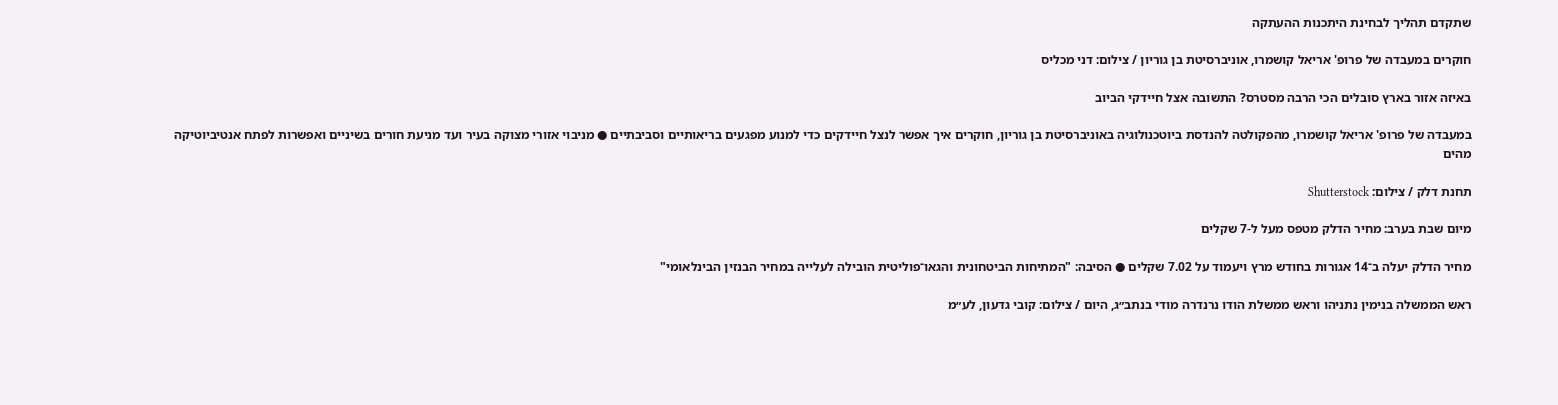שתקדם תהליך לבחינת היתכנות ההעתקה

חוקרים במעבדה של פרופ' אריאל קושמרו, אוניברסיטת בן גוריון / צילום: דני מכליס

באיזה אזור בארץ סובלים הכי הרבה מסטרס? התשובה אצל חיידקי הביוב

במעבדה של פרופ' אריאל קושמרו, מהפקולטה להנדסת ביוטכנולוגיה באוניברסיטת בן גוריון, חוקרים איך אפשר לנצל חיידקים כדי למנוע מפגעים בריאותיים וסביבתיים ● מניבוי אזורי מצוקה בעיר ועד מניעת חורים בשיניים ואפשרות לפתח אנטיביוטיקה מהים

תחנת דלק / צילום: Shutterstock

מיום שבת בערב: מחיר הדלק מטפס מעל ל-7 שקלים

מחיר הדלק יעלה ב־14 אגורות בחודש מרץ ויעמוד על 7.02 שקלים ● הסיבה: "המתיחות הביטחונית והגאו־פוליטית הובילה לעלייה במחיר הבנזין הבינלאומי"

ראש הממשלה בנימין נתניהו וראש ממשלת הודו נרנדרה מודי בנתב״ג, היום / צילום: קובי גדעון, לע״מ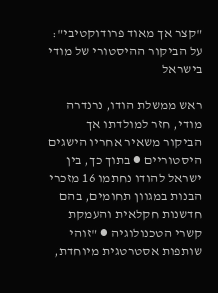"קצר אך מאוד פרודוקטיבי": על הביקור ההיסטורי של מודי בישראל

ראש ממשלת הודו, נרנדרה מודי, חזר למולדתו אך הביקור משאיר אחריו הישגים היסטוריים ● בתוך כך, בין ישראל להודו נחתמו 16 מזכרי הבנות במגוון תחומים, בהם חדשנות חקלאית והעמקת קשרי הטכנולוגיה ● "זוהי שותפות אסטרטגית מיוחדת,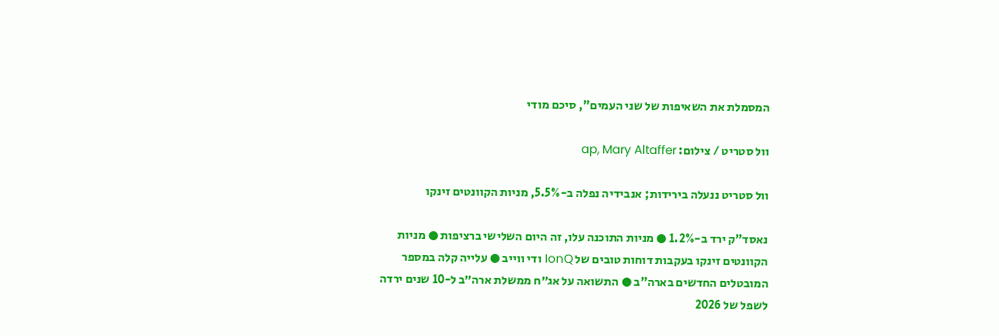המסמלת את השאיפות של שני העמים", סיכם מודי

וול סטריט / צילום: ap, Mary Altaffer

וול סטריט ננעלה בירידות; אנבידיה נפלה ב-5.5%, מניות הקוונטים זינקו

נאסד"ק ירד ב-1.2% ● מניות התוכנה עלו, זה היום השלישי ברציפות ● מניות הקוונטים זינקו בעקבות דוחות טובים של IonQ ודי ווייב ● עלייה קלה במספר המובטלים החדשים בארה"ב ● התשואה על אג״ח ממשלת ארה״ב ל-10 שנים ירדה לשפל של 2026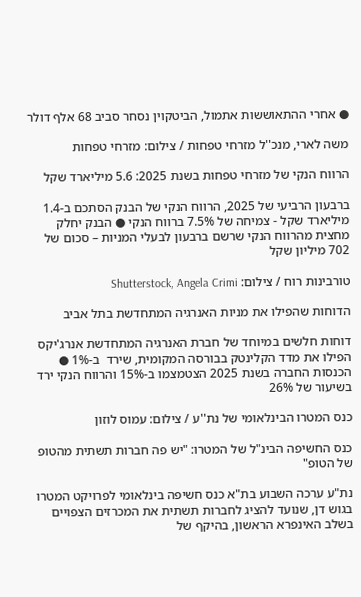● אחרי ההתאוששות אתמול, הביטקוין נסחר סביב 68 אלף דולר

משה לארי, מנכ''ל מזרחי טפחות / צילום: מזרחי טפחות

הרווח הנקי של מזרחי טפחות בשנת 2025: 5.6 מיליארד שקל

ברבעון הרביעי של 2025, הרווח הנקי של הבנק הסתכם ב-1.4 מיליארד שקל - צמיחה של 7.5% ברווח הנקי ● הבנק יחלק מחצית מהרווח הנקי שרשם ברבעון לבעלי המניות – סכום של 702 מיליון שקל

טורבינות רוח / צילום: Shutterstock, Angela Crimi

הדוחות שהפילו את מניות האנרגיה המתחדשת בתל אביב

דוחות חלשים במיוחד של חברת האנרגיה המתחדשת אנרג'יקס הפילו את מדד הקלינטק בבורסה המקומית, שירד  ב-1% ● הכנסות החברה בשנת 2025 הצטמצמו ב-15% והרווח הנקי ירד בשיעור של 26%

כנס המטרו הבינלאומי של נת''ע / צילום: עמוס לוזון

כנס החשיפה הבינ"ל של המטרו: "יש פה חברות תשתית מהטופ של הטופ"

נת"ע ערכה השבוע בת"א כנס חשיפה בינלאומי לפרויקט המטרו בגוש דן, שנועד להציג לחברות תשתית את המכרזים הצפויים בשלב האינפרא הראשון, בהיקף של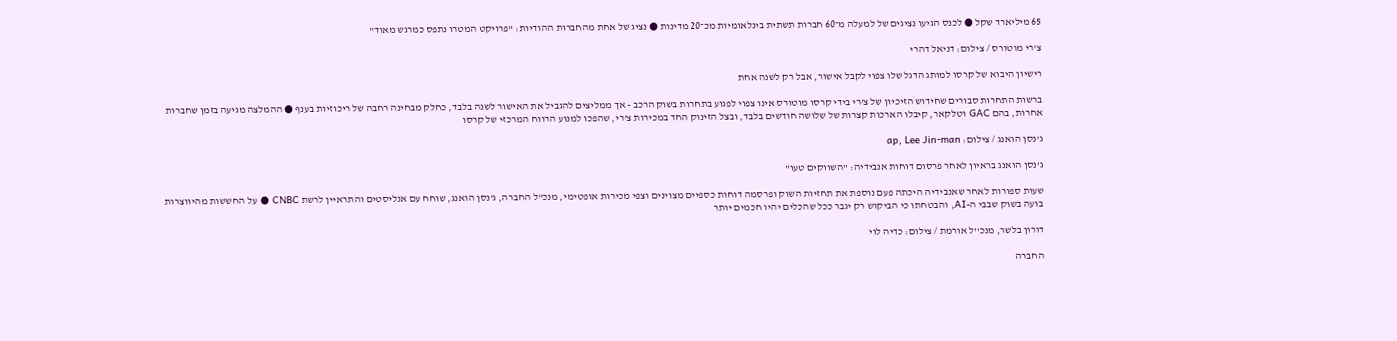65 מיליארד שקל ● לכנס הגיעו נציגים של למעלה מ־60 חברות תשתית בינלאומיות מכ־20 מדינות ● נציג של אחת מהחברות ההודיות: "פרויקט המטרו נתפס כמרגש מאוד"

צ'רי מוטורס / צילום: דניאל דהרי

רישיון היבוא של קרסו למותג הדגל שלו צפוי לקבל אישור, אבל רק לשנה אחת

ברשות התחרות סבורים שחידוש הזיכיון של צ’רי בידי קרסו מוטורס אינו צפוי לפגוע בתחרות בשוק הרכב - אך ממליצים להגביל את האישור לשנה בלבד, כחלק מבחינה רחבה של ריכוזיות בענף ● ההמלצה מגיעה בזמן שחברות אחרות, בהם GAC וטלקאר, קיבלו הארכות קצרות של שלושה חודשים בלבד, ובצל הזינוק החד במכירות צ’רי, שהפכו למנוע הרווח המרכזי של קרסו

ג'נסן הואנג / צילום: ap, Lee Jin-man

ג'נסן הואנג בראיון לאחר פרסום דוחות אנבידיה: "השווקים טעו"

שעות ספורות לאחר שאנבידיה היכתה פעם נוספת את תחזיות השוק ופרסמה דוחות כספיים מצוינים וצפי מכירות אופטימי, מנכ"ל החברה, ג'נסן הואנג, שוחח עם אנליסטים והתראיין לרשת CNBC ● על החששות מהיווצרות בועה בשוק שבבי ה-AI, והבטחתו כי הביקוש רק יגבר ככל שהכלים יהיו חכמים יותר

דורון בלשר, מנכ''ל אורמת / צילום: כדיה לוי

החברה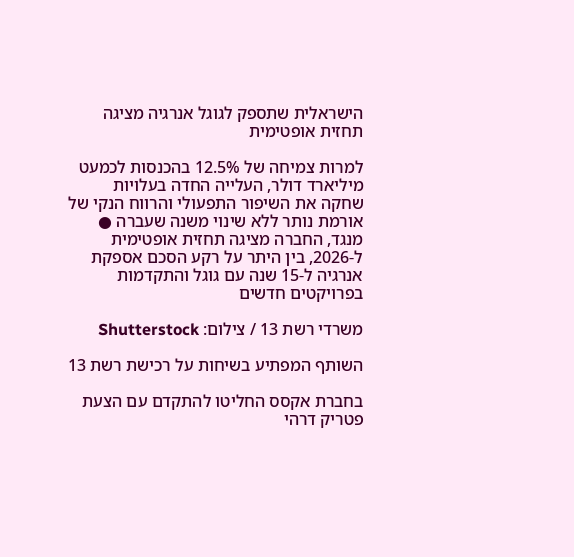הישראלית שתספק לגוגל אנרגיה מציגה תחזית אופטימית

למרות צמיחה של 12.5% בהכנסות לכמעט מיליארד דולר, העלייה החדה בעלויות שחקה את השיפור התפעולי והרווח הנקי של אורמת נותר ללא שינוי משנה שעברה ● מנגד, החברה מציגה תחזית אופטימית ל-2026, בין היתר על רקע הסכם אספקת אנרגיה ל-15 שנה עם גוגל והתקדמות בפרויקטים חדשים

משרדי רשת 13 / צילום: Shutterstock

השותף המפתיע בשיחות על רכישת רשת 13

בחברת אקסס החליטו להתקדם עם הצעת פטריק דרהי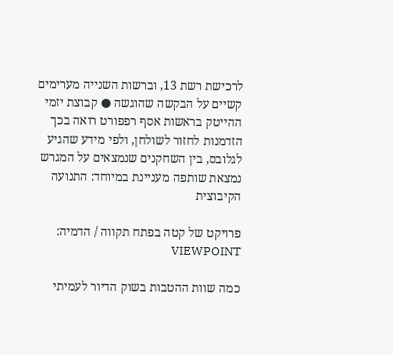לרכישת רשת 13, וברשות השנייה מערימים קשיים על הבקשה שהוגשה ● קבוצת יזמי ההייטק בראשות אסף רפפורט רואה בכך הזדמנות לחזור לשולחן, ולפי מידע שהגיע לגלובס, בין השחקנים שנמצאים על המגרש נמצאת שותפה מעניינת במיוחד: התנועה הקיבוצית

פרויקט של קטה בפתח תקווה / הדמיה: VIEWPOINT

כמה שוות ההטבות בשוק הדיור לעמיתי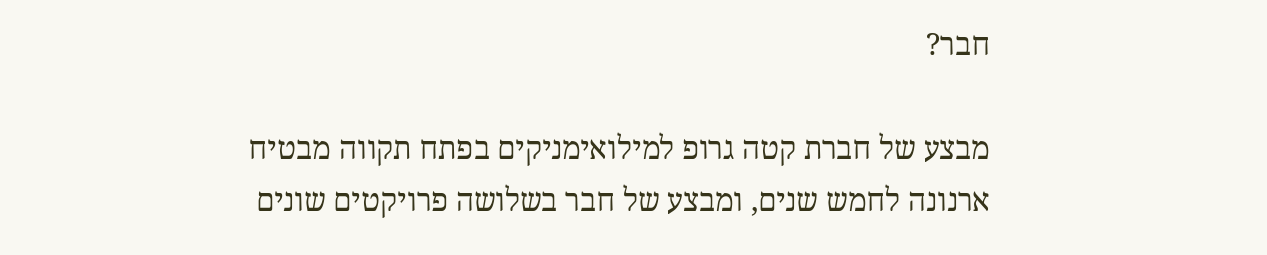חבר?

מבצע של חברת קטה גרופ למילואימניקים בפתח תקווה מבטיח ארנונה לחמש שנים, ומבצע של חבר בשלושה פרויקטים שונים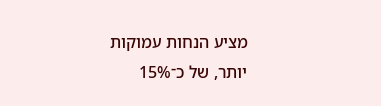מציע הנחות עמוקות יותר, של כ־15%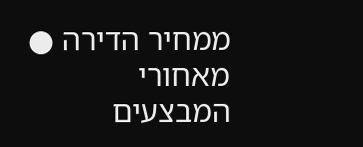ממחיר הדירה ● מאחורי המבצעים